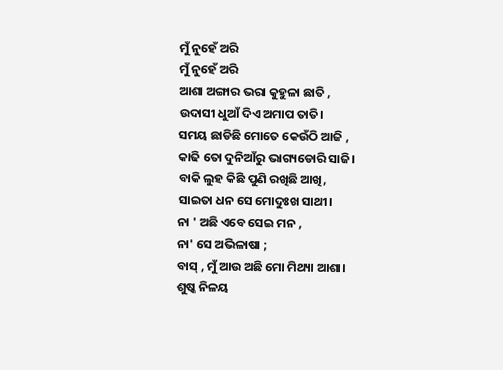ମୁଁ ନୁହେଁ ଅରି
ମୁଁ ନୁହେଁ ଅରି
ଆଶା ଅଙ୍ଗାର ଭରା କୁହୁଳା ଛାତି ,
ଉଦାସୀ ଧୁଆଁ ଦିଏ ଅମାପ ତାତି।
ସମୟ ଛାଡିଛି ମୋତେ କେଉଁଠି ଆଜି ,
କାଢି ତୋ ଦୁନିଆଁରୁ ଭାଗ୍ୟଡୋରି ସାଜି।
ବାକି ଲୁହ କିଛି ପୁଣି ରଖିଛି ଆଖି,
ସାଇତା ଧନ ସେ ମୋଦୁଃଖ ସାଥୀ।
ନା ' ଅଛି ଏବେ ସେଇ ମନ ,
ନା' ସେ ଅଭିଳାଷା ;
ବାସ୍ , ମୁଁ ଆଉ ଅଛି ମୋ ମିଥ୍ୟା ଆଶା।
ଶୁଷ୍କ ନିଳୟ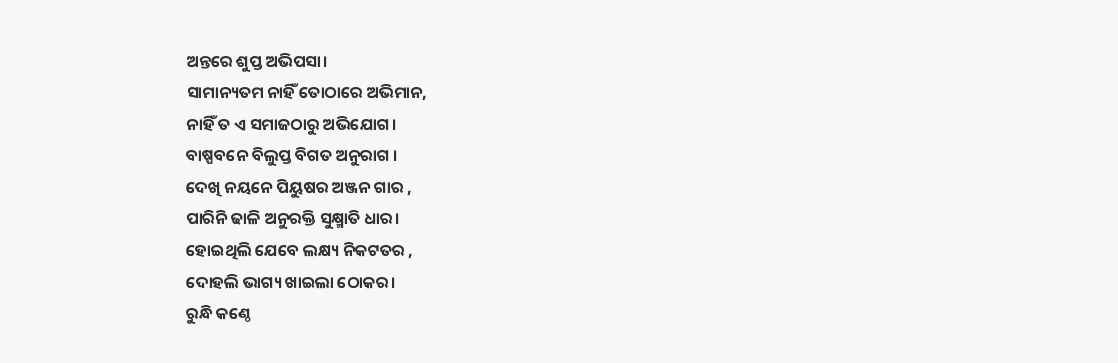ଅନ୍ତରେ ଶୁପ୍ତ ଅଭିପସା।
ସାମାନ୍ୟତମ ନାହିଁ ତୋଠାରେ ଅଭିମାନ,
ନାହିଁ ତ ଏ ସମାଜଠାରୁ ଅଭିଯୋଗ।
ବାଷ୍ପବନେ ବିଲୁପ୍ତ ବିଗତ ଅନୁରାଗ ।
ଦେଖି ନୟନେ ପିୟୁଷର ଅଞ୍ଜନ ଗାର ,
ପାରିନି ଢାଳି ଅନୁରକ୍ତି ସୁକ୍ଷ୍ମାତି ଧାର।
ହୋଇଥିଲି ଯେବେ ଲକ୍ଷ୍ୟ ନିକଟତର ,
ଦୋହଲି ଭାଗ୍ୟ ଖାଇଲା ଠୋକର।
ରୁନ୍ଧି କଣ୍ଠେ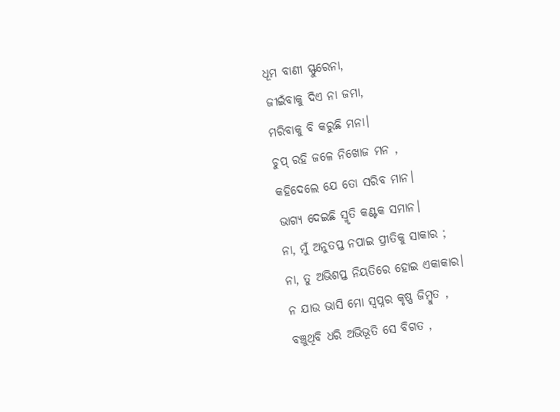ଧୂମ ବାଣୀ ସ୍ଫୁରେନା,
ଜୀଇଁବାକୁ ଦିଏ ନା ଜମା,
ମରିବାକୁ ବି କରୁଛି ମନା।
ଚୁପ୍ ରହି ଜଳେ ନିଖୋଜ ମନ ,
କହିଦେଲେ ଯେ ତୋ ସରିବ ମାନ।
ଭାଗ୍ୟ ଦେଇଛି ସ୍ମୃତି କଣ୍ଟକ ସମାନ।
ନା, ମୁଁ ଅନୁତପ୍ତ ନପାଇ ପ୍ରୀତିକୁ ସାକାର ;
ନା, ତୁ ଅଭିଶପ୍ତ ନିୟତିରେ ହୋଇ ଏକାକାର।
ନ ଯାଉ ଭାସି ମୋ ସ୍ୱପ୍ନର କୃଷ୍ଣ ଜିମ୍ବୁତ ,
ବଞ୍ଚୁଥିବି ଧରି ଅଭିଭୂତି ସେ ବିଗତ ,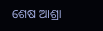ଶେଷ ଆଶ୍ରା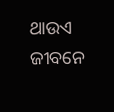ଥାଉଏ ଜୀବନେ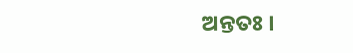ଅନ୍ତତଃ ।